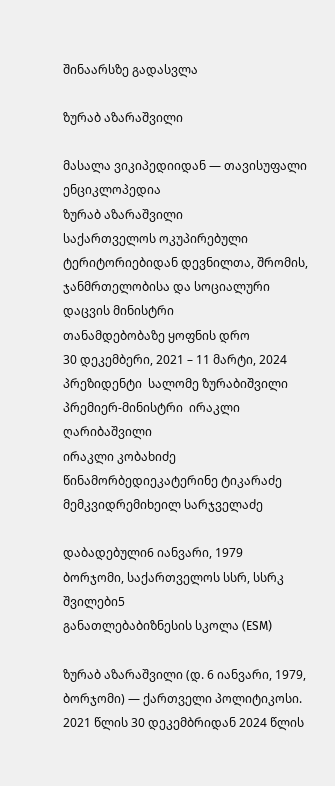შინაარსზე გადასვლა

ზურაბ აზარაშვილი

მასალა ვიკიპედიიდან — თავისუფალი ენციკლოპედია
ზურაბ აზარაშვილი
საქართველოს ოკუპირებული ტერიტორიებიდან დევნილთა, შრომის, ჯანმრთელობისა და სოციალური დაცვის მინისტრი
თანამდებობაზე ყოფნის დრო
30 დეკემბერი, 2021 – 11 მარტი, 2024
პრეზიდენტი  სალომე ზურაბიშვილი
პრემიერ-მინისტრი  ირაკლი ღარიბაშვილი
ირაკლი კობახიძე
წინამორბედიეკატერინე ტიკარაძე
მემკვიდრემიხეილ სარჯველაძე

დაბადებული6 იანვარი, 1979
ბორჯომი, საქართველოს სსრ, სსრკ
შვილები5
განათლებაბიზნესის სკოლა (ESM)

ზურაბ აზარაშვილი (დ. 6 იანვარი, 1979, ბორჯომი) — ქართველი პოლიტიკოსი. 2021 წლის 30 დეკემბრიდან 2024 წლის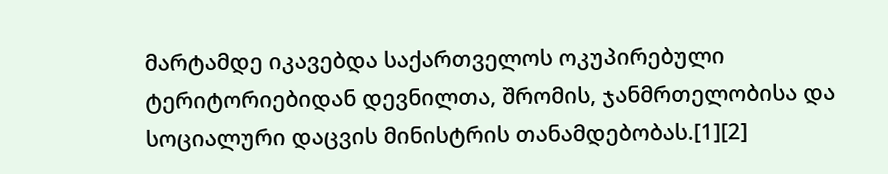მარტამდე იკავებდა საქართველოს ოკუპირებული ტერიტორიებიდან დევნილთა, შრომის, ჯანმრთელობისა და სოციალური დაცვის მინისტრის თანამდებობას.[1][2]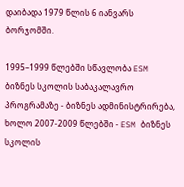დაიბადა 1979 წლის 6 იანვარს ბორჯომში.

1995–1999 წლებში სწავლობა ESM ბიზნეს სკოლის საბაკალავრო პროგრამაზე - ბიზნეს ადმინისტრირება, ხოლო 2007-2009 წლებში - ESM ბიზნეს სკოლის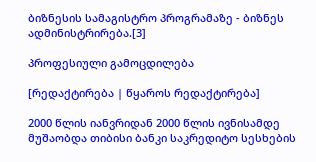ბიზნესის სამაგისტრო პროგრამაზე - ბიზნეს ადმინისტრირება.[3]

პროფესიული გამოცდილება

[რედაქტირება | წყაროს რედაქტირება]

2000 წლის იანვრიდან 2000 წლის ივნისამდე მუშაობდა თიბისი ბანკი საკრედიტო სესხების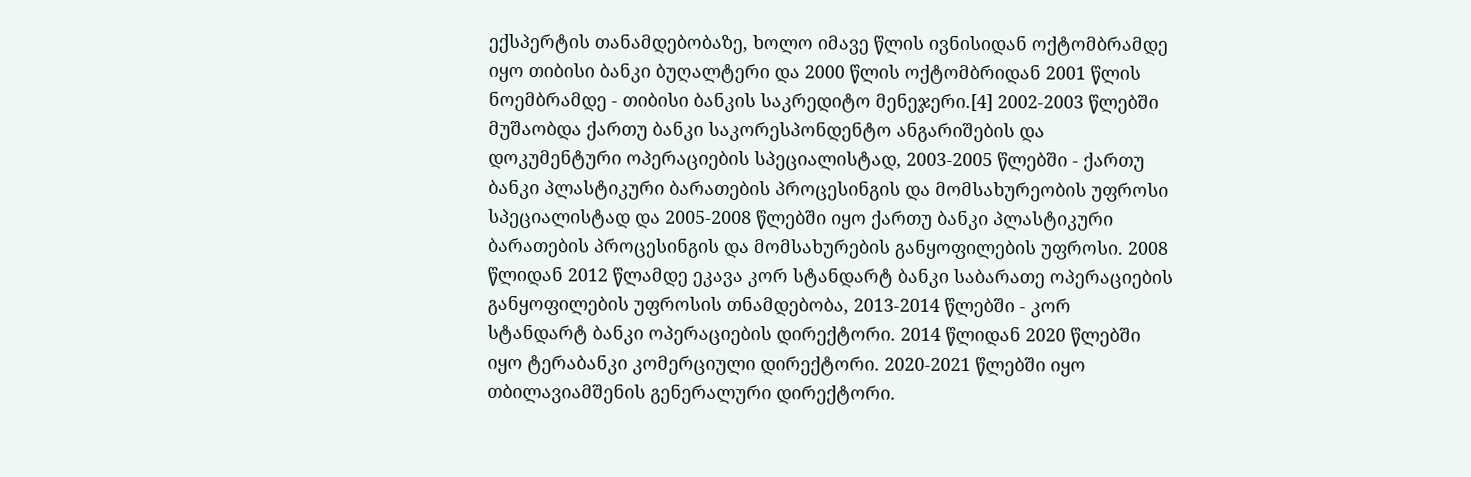ექსპერტის თანამდებობაზე, ხოლო იმავე წლის ივნისიდან ოქტომბრამდე იყო თიბისი ბანკი ბუღალტერი და 2000 წლის ოქტომბრიდან 2001 წლის ნოემბრამდე - თიბისი ბანკის საკრედიტო მენეჯერი.[4] 2002-2003 წლებში მუშაობდა ქართუ ბანკი საკორესპონდენტო ანგარიშების და დოკუმენტური ოპერაციების სპეციალისტად, 2003-2005 წლებში - ქართუ ბანკი პლასტიკური ბარათების პროცესინგის და მომსახურეობის უფროსი სპეციალისტად და 2005-2008 წლებში იყო ქართუ ბანკი პლასტიკური ბარათების პროცესინგის და მომსახურების განყოფილების უფროსი. 2008 წლიდან 2012 წლამდე ეკავა კორ სტანდარტ ბანკი საბარათე ოპერაციების განყოფილების უფროსის თნამდებობა, 2013-2014 წლებში - კორ სტანდარტ ბანკი ოპერაციების დირექტორი. 2014 წლიდან 2020 წლებში იყო ტერაბანკი კომერციული დირექტორი. 2020-2021 წლებში იყო თბილავიამშენის გენერალური დირექტორი.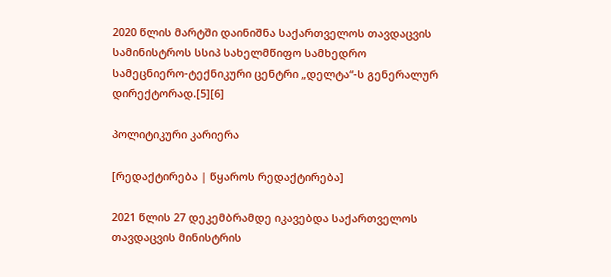2020 წლის მარტში დაინიშნა საქართველოს თავდაცვის სამინისტროს სსიპ სახელმწიფო სამხედრო სამეცნიერო-ტექნიკური ცენტრი „დელტა“-ს გენერალურ დირექტორად.[5][6]

პოლიტიკური კარიერა

[რედაქტირება | წყაროს რედაქტირება]

2021 წლის 27 დეკემბრამდე იკავებდა საქართველოს თავდაცვის მინისტრის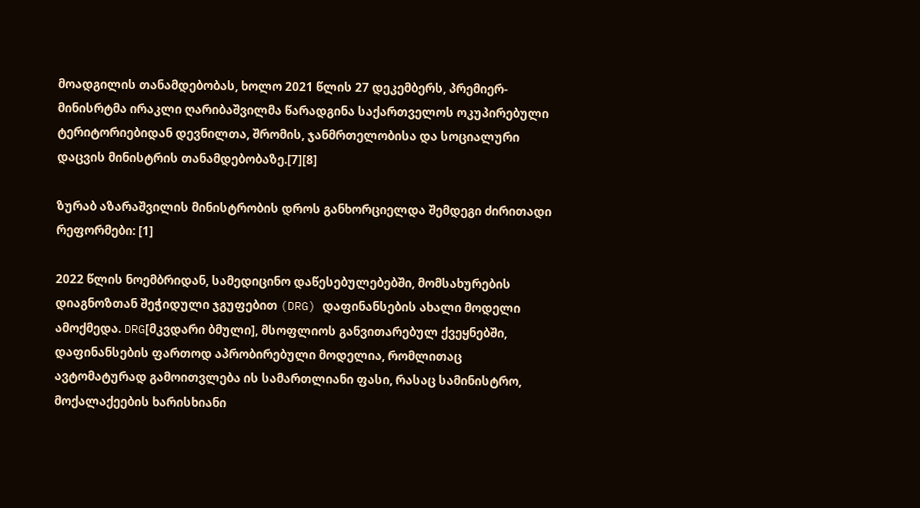მოადგილის თანამდებობას, ხოლო 2021 წლის 27 დეკემბერს, პრემიერ-მინისრტმა ირაკლი ღარიბაშვილმა წარადგინა საქართველოს ოკუპირებული ტერიტორიებიდან დევნილთა, შრომის, ჯანმრთელობისა და სოციალური დაცვის მინისტრის თანამდებობაზე.[7][8]

ზურაბ აზარაშვილის მინისტრობის დროს განხორციელდა შემდეგი ძირითადი რეფორმები: [1]

2022 წლის ნოემბრიდან, სამედიცინო დაწესებულებებში, მომსახურების დიაგნოზთან შეჭიდული ჯგუფებით (DRG) დაფინანსების ახალი მოდელი ამოქმედა. DRG[მკვდარი ბმული], მსოფლიოს განვითარებულ ქვეყნებში, დაფინანსების ფართოდ აპრობირებული მოდელია, რომლითაც ავტომატურად გამოითვლება ის სამართლიანი ფასი, რასაც სამინისტრო, მოქალაქეების ხარისხიანი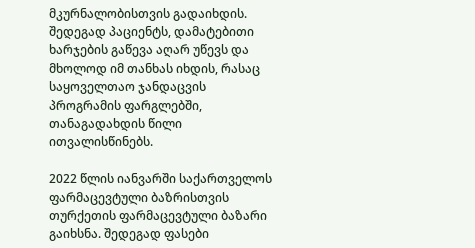მკურნალობისთვის გადაიხდის. შედეგად პაციენტს, დამატებითი ხარჯების გაწევა აღარ უწევს და მხოლოდ იმ თანხას იხდის, რასაც საყოველთაო ჯანდაცვის პროგრამის ფარგლებში, თანაგადახდის წილი ითვალისწინებს.

2022 წლის იანვარში საქართველოს ფარმაცევტული ბაზრისთვის თურქეთის ფარმაცევტული ბაზარი გაიხსნა. შედეგად ფასები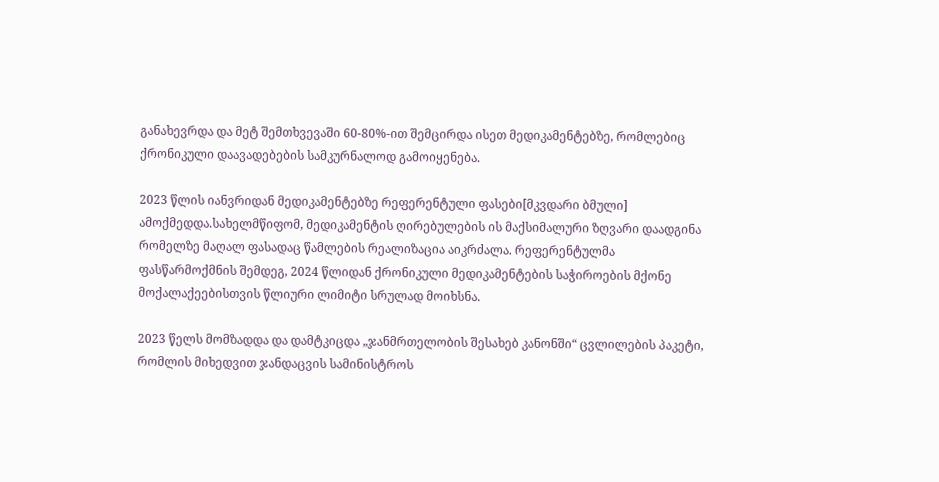განახევრდა და მეტ შემთხვევაში 60-80%-ით შემცირდა ისეთ მედიკამენტებზე, რომლებიც ქრონიკული დაავადებების სამკურნალოდ გამოიყენება.

2023 წლის იანვრიდან მედიკამენტებზე რეფერენტული ფასები[მკვდარი ბმული] ამოქმედდა.სახელმწიფომ, მედიკამენტის ღირებულების ის მაქსიმალური ზღვარი დაადგინა რომელზე მაღალ ფასადაც წამლების რეალიზაცია აიკრძალა. რეფერენტულმა ფასწარმოქმნის შემდეგ, 2024 წლიდან ქრონიკული მედიკამენტების საჭიროების მქონე მოქალაქეებისთვის წლიური ლიმიტი სრულად მოიხსნა.

2023 წელს მომზადდა და დამტკიცდა „ჯანმრთელობის შესახებ კანონში“ ცვლილების პაკეტი, რომლის მიხედვით ჯანდაცვის სამინისტროს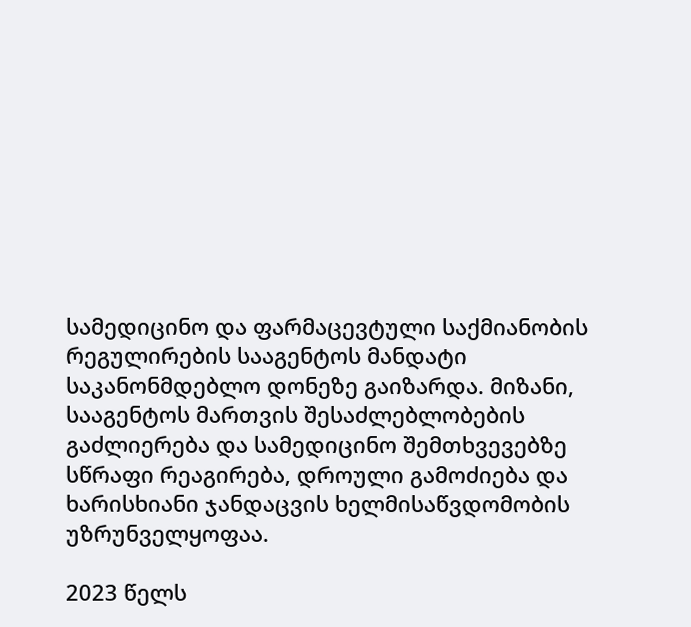სამედიცინო და ფარმაცევტული საქმიანობის რეგულირების სააგენტოს მანდატი საკანონმდებლო დონეზე გაიზარდა. მიზანი, სააგენტოს მართვის შესაძლებლობების გაძლიერება და სამედიცინო შემთხვევებზე სწრაფი რეაგირება, დროული გამოძიება და ხარისხიანი ჯანდაცვის ხელმისაწვდომობის უზრუნველყოფაა.

2023 წელს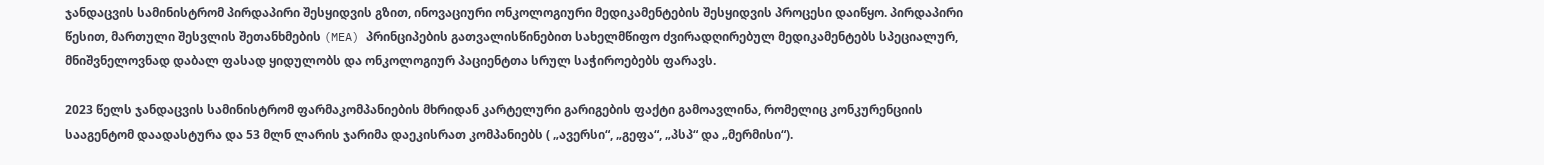ჯანდაცვის სამინისტრომ პირდაპირი შესყიდვის გზით, ინოვაციური ონკოლოგიური მედიკამენტების შესყიდვის პროცესი დაიწყო. პირდაპირი წესით, მართული შესვლის შეთანხმების (MEA) პრინციპების გათვალისწინებით სახელმწიფო ძვირადღირებულ მედიკამენტებს სპეციალურ, მნიშვნელოვნად დაბალ ფასად ყიდულობს და ონკოლოგიურ პაციენტთა სრულ საჭიროებებს ფარავს.

2023 წელს ჯანდაცვის სამინისტრომ ფარმაკომპანიების მხრიდან კარტელური გარიგების ფაქტი გამოავლინა, რომელიც კონკურენციის სააგენტომ დაადასტურა და 53 მლნ ლარის ჯარიმა დაეკისრათ კომპანიებს ( „ავერსი“, „გეფა“, „პსპ“ და „მერმისი“).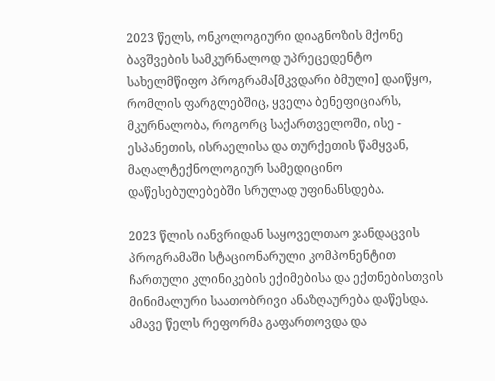2023 წელს, ონკოლოგიური დიაგნოზის მქონე ბავშვების სამკურნალოდ უპრეცედენტო სახელმწიფო პროგრამა[მკვდარი ბმული] დაიწყო, რომლის ფარგლებშიც, ყველა ბენეფიციარს, მკურნალობა, როგორც საქართველოში, ისე - ესპანეთის, ისრაელისა და თურქეთის წამყვან, მაღალტექნოლოგიურ სამედიცინო დაწესებულებებში სრულად უფინანსდება.

2023 წლის იანვრიდან საყოველთაო ჯანდაცვის პროგრამაში სტაციონარული კომპონენტით ჩართული კლინიკების ექიმებისა და ექთნებისთვის მინიმალური საათობრივი ანაზღაურება დაწესდა.  ამავე წელს რეფორმა გაფართოვდა და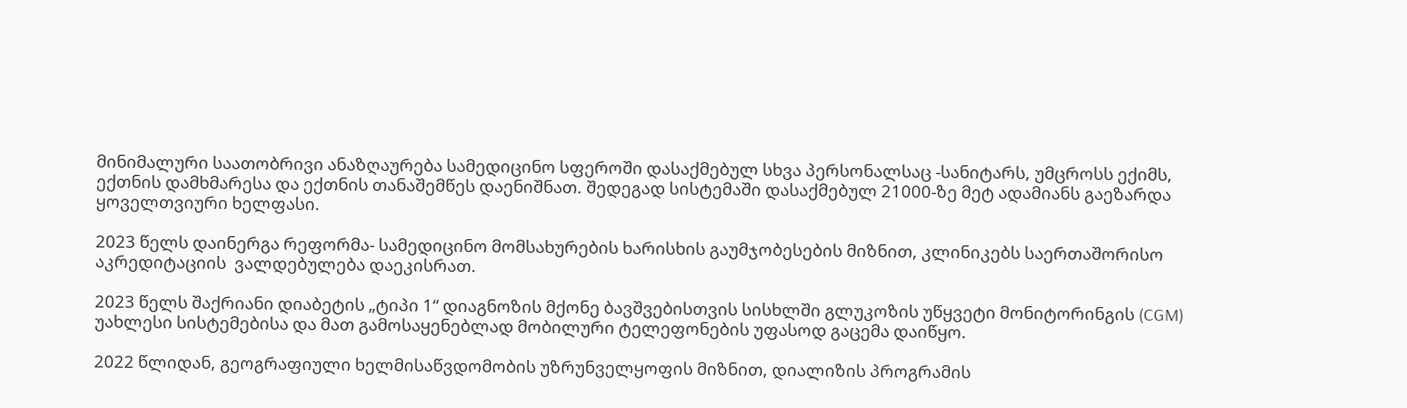მინიმალური საათობრივი ანაზღაურება სამედიცინო სფეროში დასაქმებულ სხვა პერსონალსაც -სანიტარს, უმცროსს ექიმს, ექთნის დამხმარესა და ექთნის თანაშემწეს დაენიშნათ. შედეგად სისტემაში დასაქმებულ 21000-ზე მეტ ადამიანს გაეზარდა ყოველთვიური ხელფასი.

2023 წელს დაინერგა რეფორმა- სამედიცინო მომსახურების ხარისხის გაუმჯობესების მიზნით, კლინიკებს საერთაშორისო აკრედიტაციის  ვალდებულება დაეკისრათ.

2023 წელს შაქრიანი დიაბეტის „ტიპი 1“ დიაგნოზის მქონე ბავშვებისთვის სისხლში გლუკოზის უწყვეტი მონიტორინგის (CGM) უახლესი სისტემებისა და მათ გამოსაყენებლად მობილური ტელეფონების უფასოდ გაცემა დაიწყო.

2022 წლიდან, გეოგრაფიული ხელმისაწვდომობის უზრუნველყოფის მიზნით, დიალიზის პროგრამის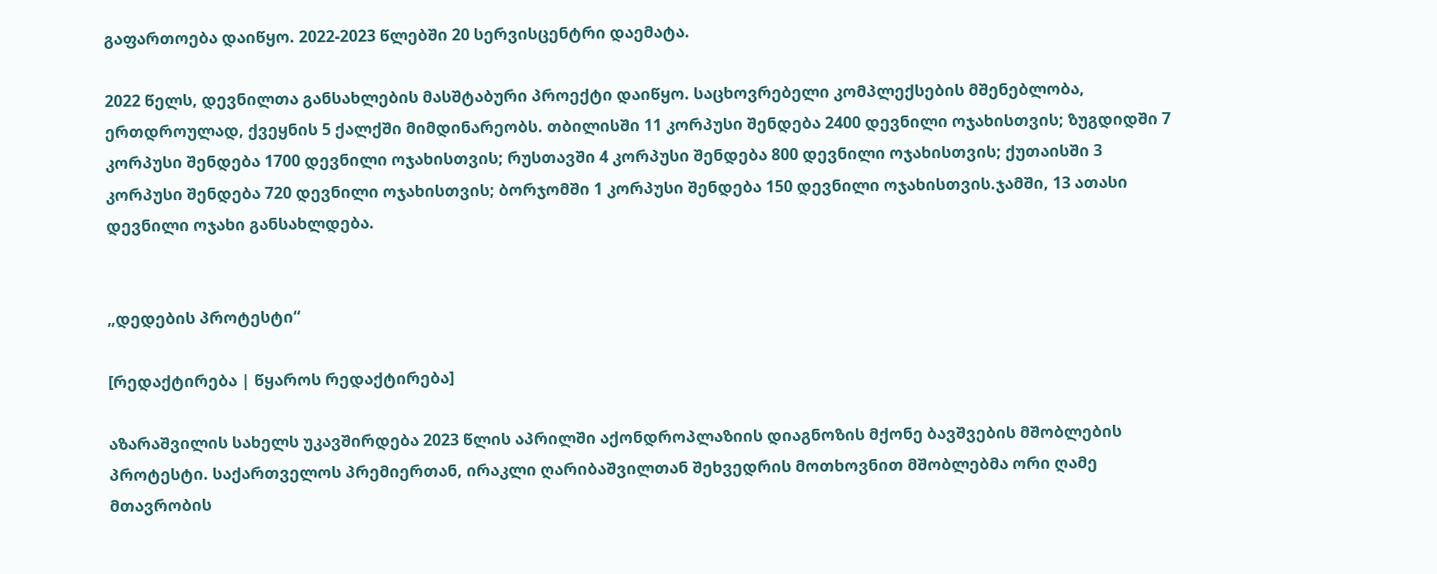გაფართოება დაიწყო. 2022-2023 წლებში 20 სერვისცენტრი დაემატა.

2022 წელს, დევნილთა განსახლების მასშტაბური პროექტი დაიწყო. საცხოვრებელი კომპლექსების მშენებლობა, ერთდროულად, ქვეყნის 5 ქალქში მიმდინარეობს. თბილისში 11 კორპუსი შენდება 2400 დევნილი ოჯახისთვის; ზუგდიდში 7 კორპუსი შენდება 1700 დევნილი ოჯახისთვის; რუსთავში 4 კორპუსი შენდება 800 დევნილი ოჯახისთვის; ქუთაისში 3 კორპუსი შენდება 720 დევნილი ოჯახისთვის; ბორჯომში 1 კორპუსი შენდება 150 დევნილი ოჯახისთვის.ჯამში, 13 ათასი დევნილი ოჯახი განსახლდება.


„დედების პროტესტი“

[რედაქტირება | წყაროს რედაქტირება]

აზარაშვილის სახელს უკავშირდება 2023 წლის აპრილში აქონდროპლაზიის დიაგნოზის მქონე ბავშვების მშობლების პროტესტი. საქართველოს პრემიერთან, ირაკლი ღარიბაშვილთან შეხვედრის მოთხოვნით მშობლებმა ორი ღამე მთავრობის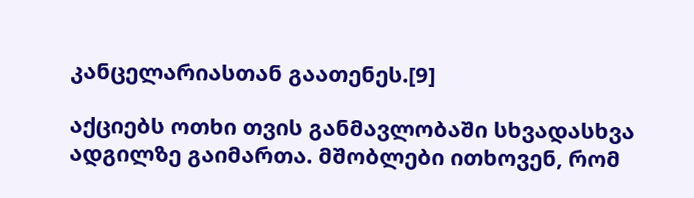კანცელარიასთან გაათენეს.[9]

აქციებს ოთხი თვის განმავლობაში სხვადასხვა ადგილზე გაიმართა. მშობლები ითხოვენ, რომ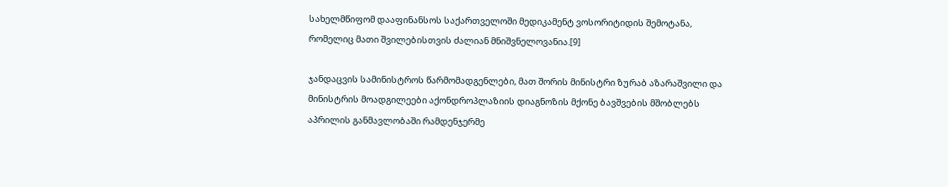სახელმწიფომ დააფინანსოს საქართველოში მედიკამენტ ვოსორიტიდის შემოტანა, რომელიც მათი შვილებისთვის ძალიან მნიშვნელოვანია.[9]

ჯანდაცვის სამინისტროს წარმომადგენლები, მათ შორის მინისტრი ზურაბ აზარაშვილი და მინისტრის მოადგილეები აქონდროპლაზიის დიაგნოზის მქონე ბავშვების მშობლებს აპრილის განმავლობაში რამდენჯერმე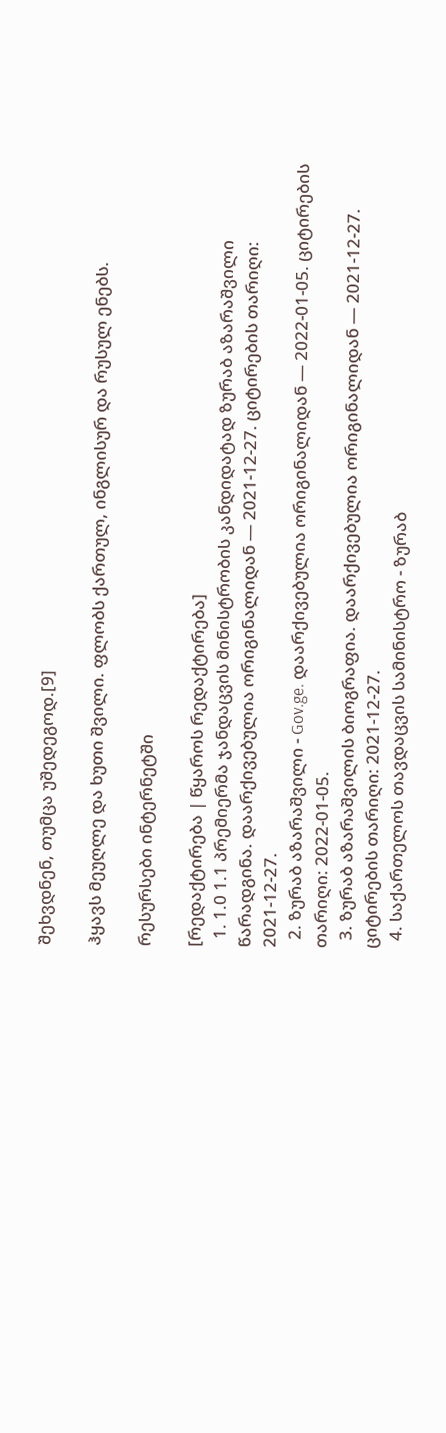შეხვდნენ, თუმცა უშედეგოდ.[9]

ჰყავს მეუღლე და ხუთი შვილი. ფლობს ქართულ, ინგლისურ და რუსულ ენებს.

რესურსები ინტერნეტში

[რედაქტირება | წყაროს რედაქტირება]
  1. 1.0 1.1 პრემიერმა ჯანდაცვის მინისტრობის კანდიდატად ზურაბ აზარაშვილი წარადგინა. დაარქივებულია ორიგინალიდან — 2021-12-27. ციტირების თარიღი: 2021-12-27.
  2. ზურაბ აზარაშვილი - Gov.ge. დაარქივებულია ორიგინალიდან — 2022-01-05. ციტირების თარიღი: 2022-01-05.
  3. ზურაბ აზარაშვილის ბიოგრაფია. დაარქივებულია ორიგინალიდან — 2021-12-27. ციტირების თარიღი: 2021-12-27.
  4. საქართელოს თავდაცვის სამინისტრო - ზურაბ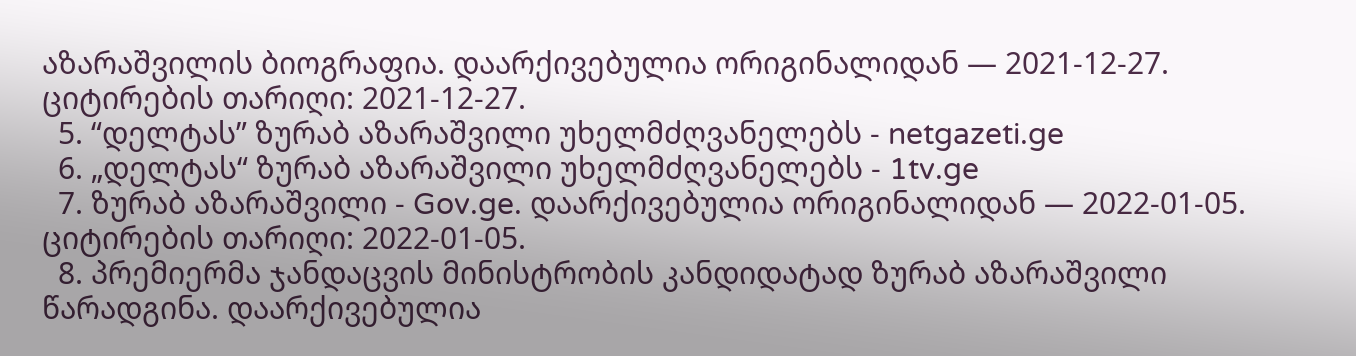აზარაშვილის ბიოგრაფია. დაარქივებულია ორიგინალიდან — 2021-12-27. ციტირების თარიღი: 2021-12-27.
  5. “დელტას” ზურაბ აზარაშვილი უხელმძღვანელებს - netgazeti.ge
  6. „დელტას“ ზურაბ აზარაშვილი უხელმძღვანელებს - 1tv.ge
  7. ზურაბ აზარაშვილი - Gov.ge. დაარქივებულია ორიგინალიდან — 2022-01-05. ციტირების თარიღი: 2022-01-05.
  8. პრემიერმა ჯანდაცვის მინისტრობის კანდიდატად ზურაბ აზარაშვილი წარადგინა. დაარქივებულია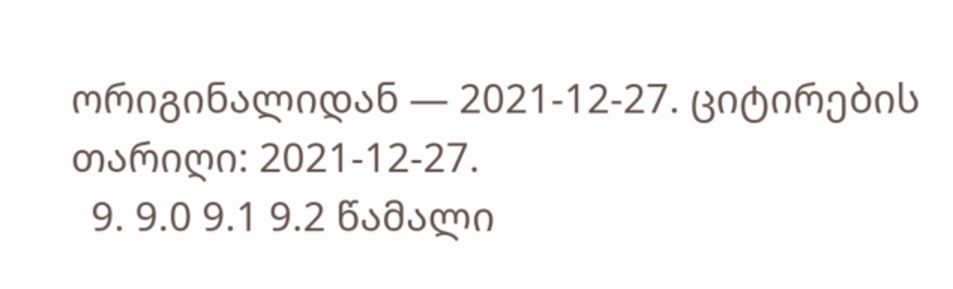ორიგინალიდან — 2021-12-27. ციტირების თარიღი: 2021-12-27.
  9. 9.0 9.1 9.2 წამალი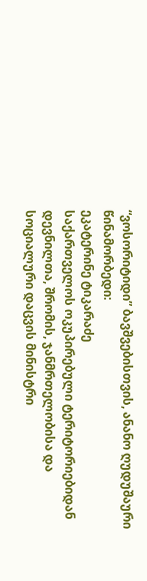“ვოსორიტიდი” ბავშვებისთვის, ანანო ღუდუშაური
წინამორბედი:
ეკატერინე ტიკარაძე
საქართველოს ოკუპირებული ტერიტორიებიდან დევნილთა, შრომის, ჯანმრთელობისა და სოციალური დაცვის მინისტრი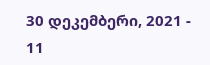30 დეკემბერი, 2021 - 11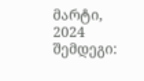მარტი, 2024
შემდეგი: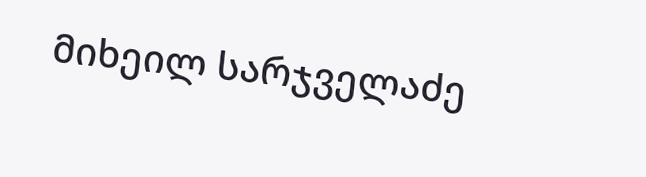მიხეილ სარჯველაძე